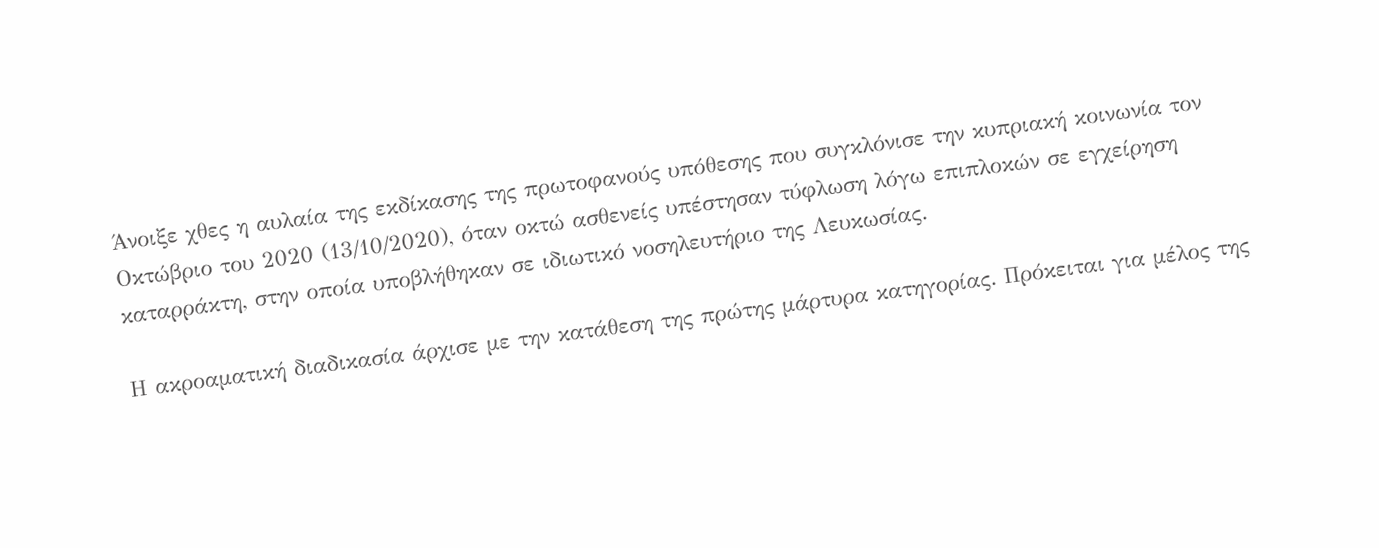Άνοιξε χθες η αυλαία της εκδίκασης της πρωτοφανούς υπόθεσης που συγκλόνισε την κυπριακή κοινωνία τον Οκτώβριο του 2020 (13/10/2020), όταν οκτώ ασθενείς υπέστησαν τύφλωση λόγω επιπλοκών σε εγχείρηση καταρράκτη, στην οποία υποβλήθηκαν σε ιδιωτικό νοσηλευτήριο της Λευκωσίας.

Η ακροαματική διαδικασία άρχισε με την κατάθεση της πρώτης μάρτυρα κατηγορίας. Πρόκειται για μέλος της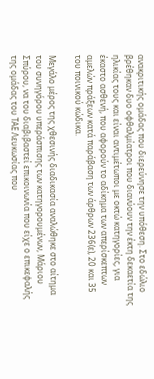ανακριτικής ομάδας που διερεύνησε την υπόθεση. Στο εδώλιο βρέθηκαν δυο οφθαλμίατροι που διανύουν την έκτη δεκαετία της ηλικίας τους και είναι αντιμέτωποι με οκτώ κατηγορίες, για έκαστο ασθενή, που αφορούν το αδίκημα των απερίσκεπτων αμελών πράξεων κατά παράβαση των άρθρων 236(ε), 20 και 35 του ποινικού κώδικα.

Μεγάλο μέρος της χθεσινής διαδικασία αναλώθηκε στο αίτημα του συνηγόρου υπεράσπισης των κατηγορουμένων, Μάριου Σπύρου, να του διαβιβαστεί επικοινωνία που είχε ο επικεφαλής της ομάδας του ΤΑΕ Λευκωσίας που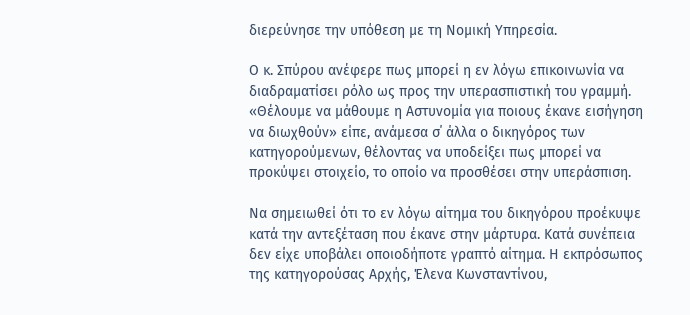διερεύνησε την υπόθεση με τη Νομική Υπηρεσία.

Ο κ. Σπύρου ανέφερε πως μπορεί η εν λόγω επικοινωνία να διαδραματίσει ρόλο ως προς την υπερασπιστική του γραμμή. «Θέλουμε να μάθουμε η Αστυνομία για ποιους έκανε εισήγηση να διωχθούν» είπε, ανάμεσα σ΄ άλλα ο δικηγόρος των κατηγορούμενων, θέλοντας να υποδείξει πως μπορεί να προκύψει στοιχείο, το οποίο να προσθέσει στην υπεράσπιση.

Να σημειωθεί ότι το εν λόγω αίτημα του δικηγόρου προέκυψε κατά την αντεξέταση που έκανε στην μάρτυρα. Κατά συνέπεια δεν είχε υποβάλει οποιοδήποτε γραπτό αίτημα. Η εκπρόσωπος της κατηγορούσας Αρχής, Έλενα Κωνσταντίνου,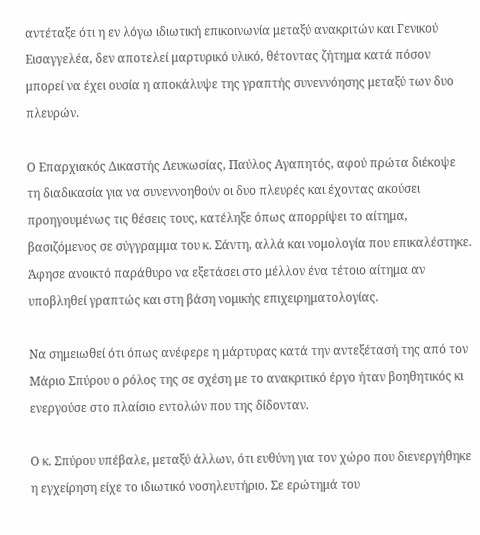αντέταξε ότι η εν λόγω ιδιωτική επικοινωνία μεταξύ ανακριτών και Γενικού Εισαγγελέα, δεν αποτελεί μαρτυρικό υλικό, θέτοντας ζήτημα κατά πόσον μπορεί να έχει ουσία η αποκάλυψε της γραπτής συνεννόησης μεταξύ των δυο πλευρών.

Ο Επαρχιακός Δικαστής Λευκωσίας, Παύλος Αγαπητός, αφού πρώτα διέκοψε τη διαδικασία για να συνεννοηθούν οι δυο πλευρές και έχοντας ακούσει προηγουμένως τις θέσεις τους, κατέληξε όπως απορρίψει το αίτημα, βασιζόμενος σε σύγγραμμα του κ. Σάντη, αλλά και νομολογία που επικαλέστηκε. Άφησε ανοικτό παράθυρο να εξετάσει στο μέλλον ένα τέτοιο αίτημα αν υποβληθεί γραπτώς και στη βάση νομικής επιχειρηματολογίας.

Να σημειωθεί ότι όπως ανέφερε η μάρτυρας κατά την αντεξέτασή της από τον Μάριο Σπύρου ο ρόλος της σε σχέση με το ανακριτικό έργο ήταν βοηθητικός κι ενεργούσε στο πλαίσιο εντολών που της δίδονταν.

Ο κ. Σπύρου υπέβαλε, μεταξύ άλλων, ότι ευθύνη για τον χώρο που διενεργήθηκε η εγχείρηση είχε το ιδιωτικό νοσηλευτήριο. Σε ερώτημά του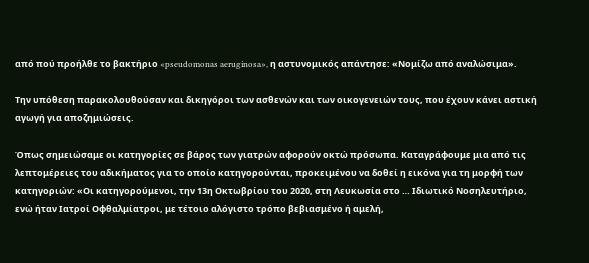από πού προήλθε το βακτήριο «pseudomonas aeruginosa», η αστυνομικός απάντησε: «Νομίζω από αναλώσιμα».

Την υπόθεση παρακολουθούσαν και δικηγόροι των ασθενών και των οικογενειών τους, που έχουν κάνει αστική αγωγή για αποζημιώσεις.

Όπως σημειώσαμε οι κατηγορίες σε βάρος των γιατρών αφορούν οκτώ πρόσωπα. Καταγράφουμε μια από τις λεπτομέρειες του αδικήματος για το οποίο κατηγορούνται, προκειμένου να δοθεί η εικόνα για τη μορφή των κατηγοριών: «Οι κατηγορούμενοι, την 13η Οκτωβρίου του 2020, στη Λευκωσία στο … Ιδιωτικό Νοσηλευτήριο, ενώ ήταν Ιατροί Οφθαλμίατροι, με τέτοιο αλόγιστο τρόπο βεβιασμένο ή αμελή,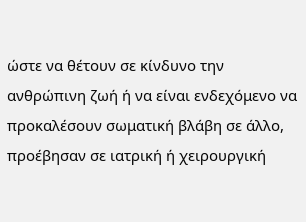ώστε να θέτουν σε κίνδυνο την ανθρώπινη ζωή ή να είναι ενδεχόμενο να προκαλέσουν σωματική βλάβη σε άλλο, προέβησαν σε ιατρική ή χειρουργική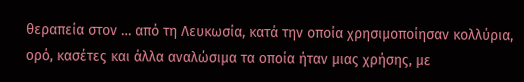θεραπεία στον … από τη Λευκωσία, κατά την οποία χρησιμοποίησαν κολλύρια, ορό, κασέτες και άλλα αναλώσιμα τα οποία ήταν μιας χρήσης, με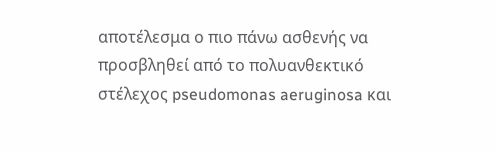αποτέλεσμα ο πιο πάνω ασθενής να προσβληθεί από το πολυανθεκτικό στέλεχος pseudomonas aeruginosa και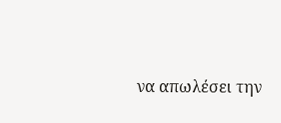να απωλέσει την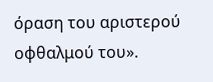όραση του αριστερού οφθαλμού του».